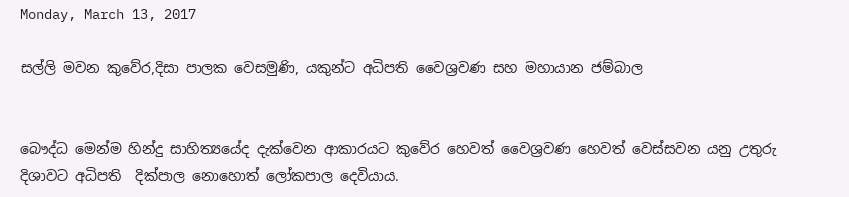Monday, March 13, 2017

සල්ලි මවන කුවේර,දිසා පාලක වෙසමුණි, යකුන්ට අධිපති වෛශ්‍රවණ සහ මහායාන ජම්බාල


බෞද්ධ මෙන්ම හින්දු සාහිත්‍යයේද දැක්වෙන ආකාරයට කුවේර හෙවත් වෛශ්‍රවණ හෙවත් වෙස්සවන යනු උතුරු දිශාවට අධිපති  දික්පාල නොහොත් ලෝකපාල දෙවියාය.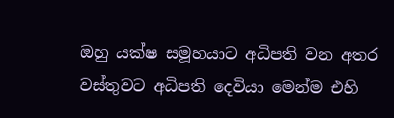ඔහු යක්ෂ සමූහයාට අධිපති වන අතර වස්තුවට අධිපති දෙවියා මෙන්ම එහි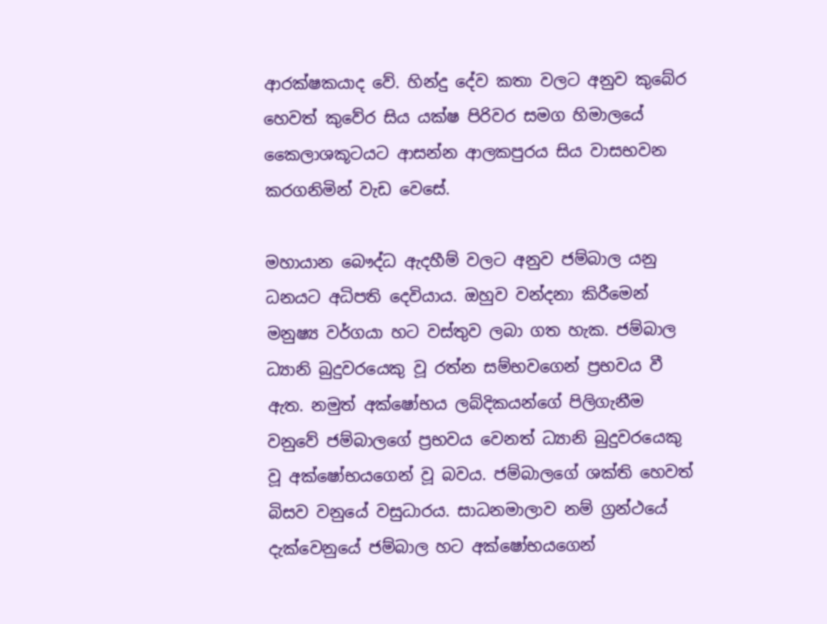ආරක්ෂකයාද වේ. හින්දු දේව කතා වලට අනුව කුබේර හෙවත් කුවේර සිය යක්ෂ පිරිවර සමග හිමාලයේ කෛලාශකූටයට ආසන්න ආලකපුරය සිය වාසභවන කරගනිමින් වැඩ වෙසේ.

මහායාන බෞද්ධ ඇදහීම් වලට අනුව ජම්බාල යනු ධනයට අධිපති දෙවියාය. ඔහුව වන්දනා කිරීමෙන් මනුෂ්‍ය වර්ගයා හට වස්තුව ලබා ගත හැක. ජම්බාල ධ්‍යානි බුදුවරයෙකු වූ රත්න සම්භවගෙන් ප්‍රභවය වී ඇත. නමුත් අක්ෂෝභය ලබ්දිකයන්ගේ පිලිගැනීම වනුවේ ජම්බාලගේ ප්‍රභවය වෙනත් ධ්‍යානි බුදුවරයෙකු වූ අක්ෂෝභයගෙන් වූ බවය. ජම්බාලගේ ශක්ති හෙවත් බිසව වනුයේ වසුධාරය. සාධනමාලාව නම් ග්‍රන්ථයේ දැක්වෙනුයේ ජම්බාල හට අක්ෂෝභයගෙන්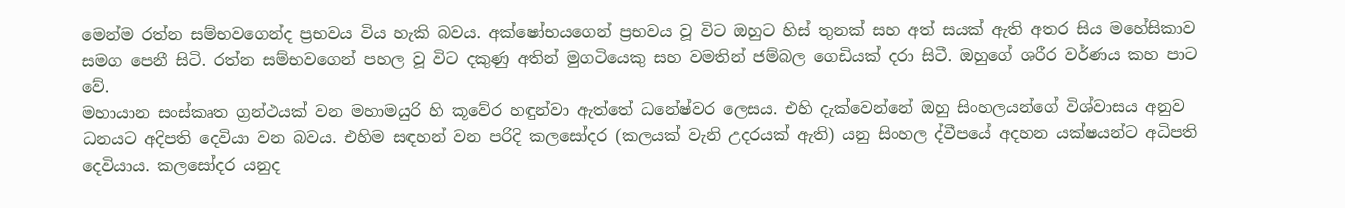මෙන්ම රත්න සම්භවගෙන්ද ප්‍රභවය විය හැකි බවය. අක්ෂෝභයගෙන් ප්‍රභවය වූ විට ඔහුට හිස් තුනක් සහ අත් සයක් ඇති අතර සිය මහේසිකාව සමග පෙනී සිටි. රත්න සම්භවගෙන් පහල වූ විට දකුණු අතින් මුගටියෙකු සහ වමතින් ජම්බල ගෙඩියක් දරා සිටී. ඔහුගේ ශරීර වර්ණය කහ පාට වේ.
මහායාන සංස්කෘත ග්‍රන්ථයක් වන මහාමයුරි හි කූවේර හඳුන්වා ඇත්තේ ධනේෂ්වර ලෙසය. එහි දැක්වෙන්නේ ඔහු සිංහලයන්ගේ විශ්වාසය අනුව ධනයට අදිපති දෙවියා වන බවය. එහිම සඳහන් වන පරිදි කලසෝදර (කලයක් වැනි උදරයක් ඇති) යනු සිංහල ද්වීපයේ අදහන යක්ෂයන්ට අධිපති දෙවියාය. කලසෝදර යනුද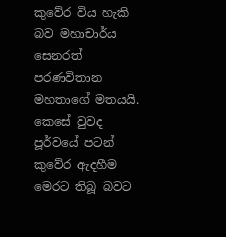කුවේර විය හැකි බව මහාචාර්ය සෙනරත් පරණවිතාන මහතාගේ මතයයි. කෙසේ වුවද පූර්වයේ පටන් කුවේර ඇදහීම මෙරට තිබූ බවට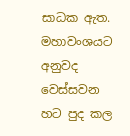සාධක ඇත. මහාවංශයට අනුවද වෙස්සවන හට පුද කල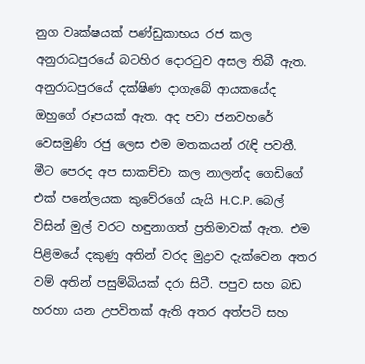නුග වෘක්ෂයක් පණ්ඩුකාභය රජ කල අනුරාධපුරයේ බටහිර දොරටුව අසල තිබී ඇත. අනුරාධපුරයේ දක්ෂිණ දාගැබේ ආයකයේද ඔහුගේ රූපයක් ඇත. අද පවා ජනවහරේ වෙසමුණි රජු ලෙස එම මතකයන් රැඳි පවතී.
මීට පෙරද අප සාකච්චා කල නාලන්ද ගෙඩිගේ එක් පනේලයක කුවේරගේ යැයි H.C.P. බෙල් විසින් මුල් වරට හඳුනාගත් ප්‍රතිමාවක් ඇත. එම පිළිමයේ දකුණු අතින් වරද මුද්‍රාව දැක්වෙන අතර වම් අතින් පසුම්බියක් දරා සිටී. පපුව සහ බඩ හරහා යන උපවිතක් ඇති අතර අත්පටි සහ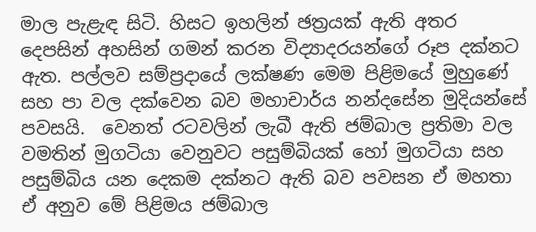මාල පැළැඳ සිටි. හිසට ඉහලින් ඡත්‍රයක් ඇති අතර දෙපසින් අහසින් ගමන් කරන විද්‍යාදරයන්ගේ රූප දක්නට ඇත. පල්ලව සම්ප්‍රදායේ ලක්ෂණ මෙම පිළිමයේ මුහුණේ සහ පා වල දක්වෙන බව මහාචාර්ය නන්දසේන මුදියන්සේ පවසයි.  වෙනත් රටවලින් ලැබී ඇති ජම්බාල ප්‍රතිමා වල වමතින් මුගටියා වෙනුවට පසුම්බියක් හෝ මුගටියා සහ පසුම්බිය යන දෙකම දක්නට ඇති බව පවසන ඒ මහතා ඒ අනුව මේ පිළිමය ජම්බාල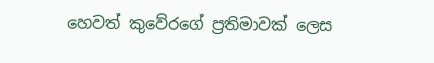හෙවත් කුවේරගේ ප්‍රතිමාවක් ලෙස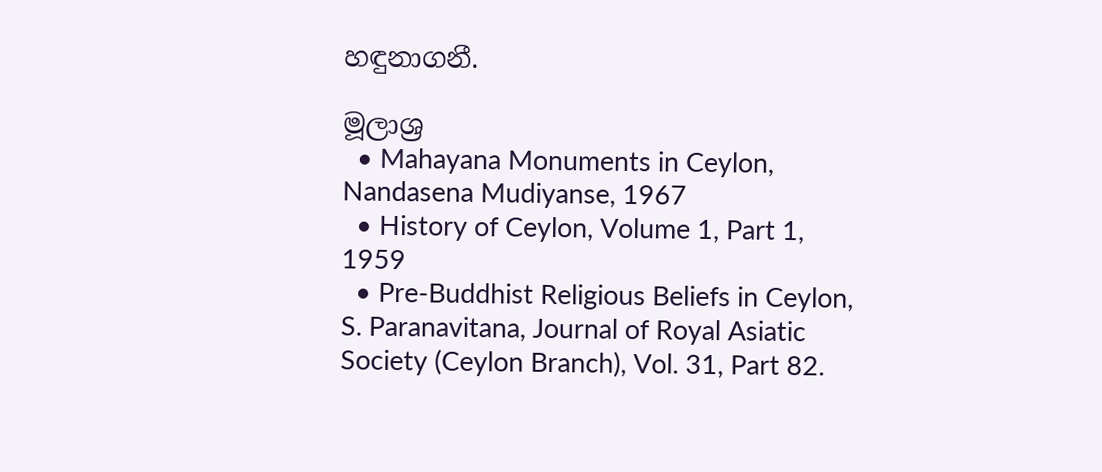හඳුනාගනී.

මූලාශ්‍ර
  • Mahayana Monuments in Ceylon, Nandasena Mudiyanse, 1967
  • History of Ceylon, Volume 1, Part 1, 1959
  • Pre-Buddhist Religious Beliefs in Ceylon, S. Paranavitana, Journal of Royal Asiatic Society (Ceylon Branch), Vol. 31, Part 82.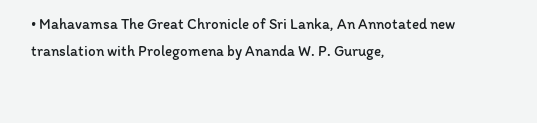• Mahavamsa The Great Chronicle of Sri Lanka, An Annotated new translation with Prolegomena by Ananda W. P. Guruge,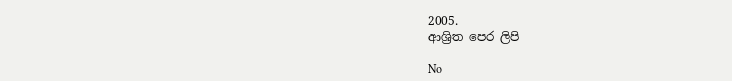2005.
ආශ්‍රිත පෙර ලිපි

No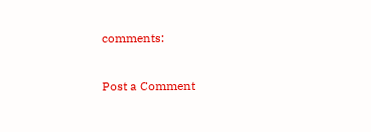comments:

Post a Comment